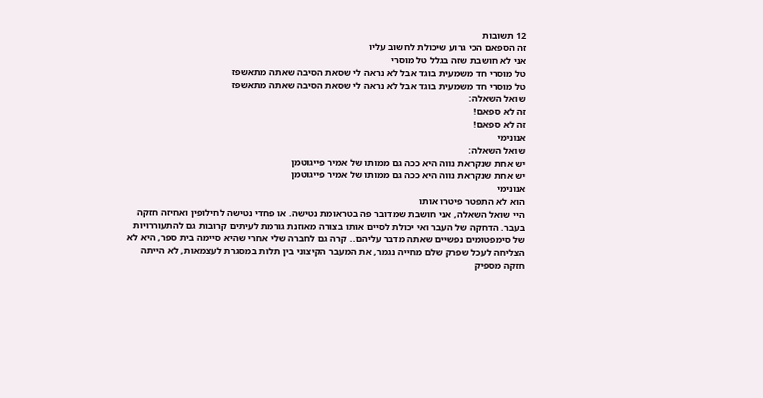12 תשובות
זה הספאם הכי גרוע שיכולת לחשוב עליו
אני לא חושבת שזה בגלל טל מוסרי
טל מוסרי חד משמעית בוגד אבל לא נראה לי שסאת הסיבה שאתה מתאשפז
טל מוסרי חד משמעית בוגד אבל לא נראה לי שסאת הסיבה שאתה מתאשפז
שואל השאלה:
זה לא ספאם!
זה לא ספאם!
אנונימי
שואל השאלה:
יש אחת שנקראת נווה היא ככה גם ממותו של אמיר פייגוטמן
יש אחת שנקראת נווה היא ככה גם ממותו של אמיר פייגוטמן
אנונימי
הוא לא התפטר פיטרו אותו
היי שואל השאלה, אני חושבת שמדובר פה בטראומת נטישה. או פחדי נטישה לחילופין ואחיזה חזקה בעבר. הדחקה של העבר ואי יכולת לסיים אותו בצורה מאוזנת גורמת לעיתים קרובות גם להתעוררויות של סימפטומים נפשיים שאתה מדבר עליהם.. קרה גם לחברה שלי אחרי שהיא סיימה בית ספר, היא לא הצליחה לעכל שפרק שלם מחייה נגמר, את המעבר הקיצוני בין תלות במסגרת לעצמאות, לא הייתה חזקה מספיק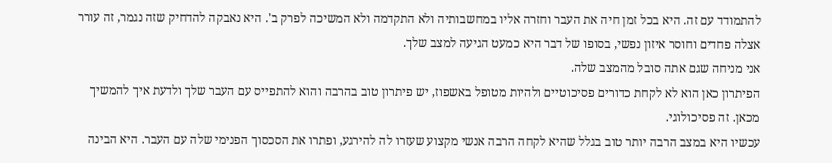להתמודד עם זה. היא בכל זמן חיה את העבר וחזרה אליו במחשבותיה ולא התקדמה ולא המשיכה לפרק ב'. היא נאבקה להדחיק שזה נגמר, זה עורר אצלה פחדים וחוסר איזון נפשי, בסופו של דבר היא כמעט הגיעה למצב שלך.
אני מניחה שגם אתה סובל מהמצב שלה.
הפיתרון כאן הוא לא לקחת כדורים פסיכוטיים ולהיות מטופל באשפוז, יש פיתרון טוב בהרבה והוא להתפייס עם העבר שלך ולדעת איך להמשיך מכאן. זה פסיכולוגי.
עכשיו היא במצב הרבה יותר טוב בגלל שהיא לקחה הרבה אנשי מקצוע שעזרו לה להירגע, ופתרו את הסכסוך הפנימי שלה עם העבר. היא הבינה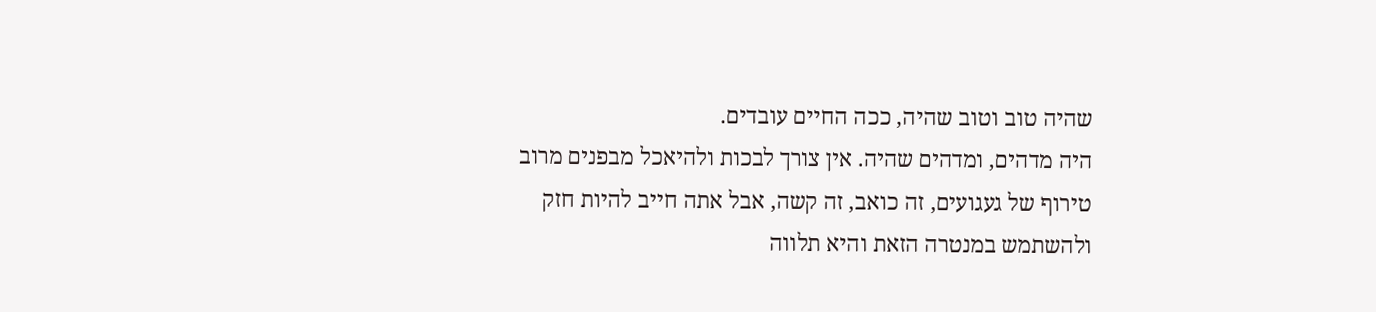שהיה טוב וטוב שהיה, ככה החיים עובדים.
היה מדהים, ומדהים שהיה. אין צורך לבכות ולהיאכל מבפנים מרוב טירוף של געגועים, זה כואב, זה קשה, אבל אתה חייב להיות חזק ולהשתמש במנטרה הזאת והיא תלווה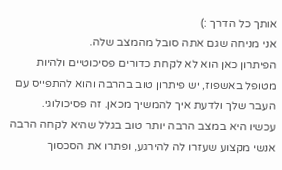אותך כל הדרך :)
אני מניחה שגם אתה סובל מהמצב שלה.
הפיתרון כאן הוא לא לקחת כדורים פסיכוטיים ולהיות מטופל באשפוז, יש פיתרון טוב בהרבה והוא להתפייס עם העבר שלך ולדעת איך להמשיך מכאן. זה פסיכולוגי.
עכשיו היא במצב הרבה יותר טוב בגלל שהיא לקחה הרבה אנשי מקצוע שעזרו לה להירגע, ופתרו את הסכסוך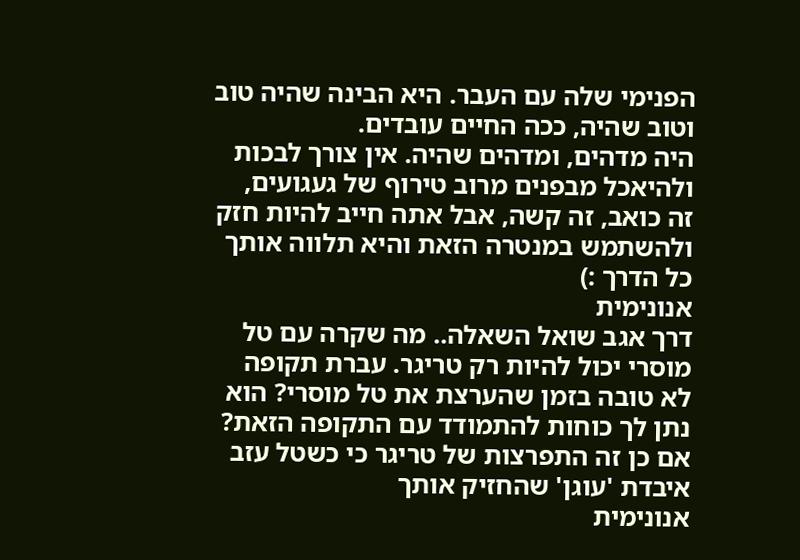הפנימי שלה עם העבר. היא הבינה שהיה טוב וטוב שהיה, ככה החיים עובדים.
היה מדהים, ומדהים שהיה. אין צורך לבכות ולהיאכל מבפנים מרוב טירוף של געגועים, זה כואב, זה קשה, אבל אתה חייב להיות חזק ולהשתמש במנטרה הזאת והיא תלווה אותך כל הדרך :)
אנונימית
דרך אגב שואל השאלה.. מה שקרה עם טל מוסרי יכול להיות רק טריגר. עברת תקופה לא טובה בזמן שהערצת את טל מוסרי? הוא נתן לך כוחות להתמודד עם התקופה הזאת? אם כן זה התפרצות של טריגר כי כשטל עזב איבדת 'עוגן' שהחזיק אותך
אנונימית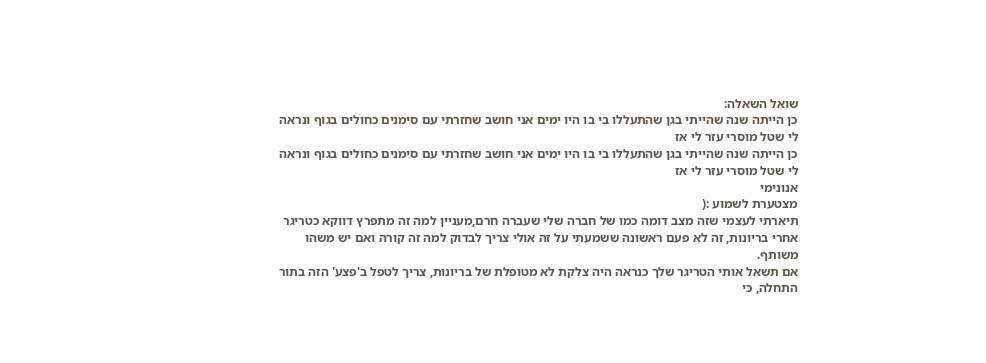שואל השאלה:
כן הייתה שנה שהייתי בגן שהתעללו בי בו היו ימים אני חושב שחזרתי עם סימנים כחולים בגוף ונראה לי שטל מוסרי עזר לי אז
כן הייתה שנה שהייתי בגן שהתעללו בי בו היו ימים אני חושב שחזרתי עם סימנים כחולים בגוף ונראה לי שטל מוסרי עזר לי אז
אנונימי
מצטערת לשמוע :(
תיארתי לעצמי שזה מצב דומה כמו של חברה שלי שעברה חרם,מעניין למה זה מתפרץ דווקא כטריגר אחרי בריונות, זה לא פעם ראשונה ששמעתי על זה אולי צריך לבדוק למה זה קורה ואם יש משהו משותף.
אם תשאל אותי הטריגר שלך כנראה היה צלקת לא מטופלת של בריונות, צריך לטפל ב'פצע' הזה בתור התחלה, כי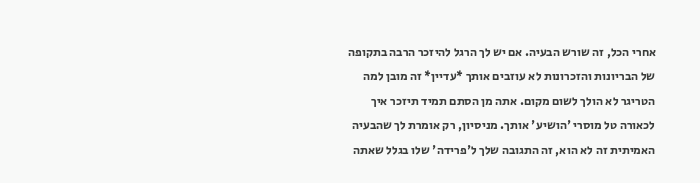אחרי הכל, זה שורש הבעיה. אם יש לך הרגל להיזכר הרבה בתקופה של הבריונות והזכרונות לא עוזבים אותך *עדיין* זה מובן למה הטריגר לא הולך לשום מקום. אתה מן הסתם תמיד תיזכר איך לכאורה טל מוסרי 'הושיע' אותך. מניסיון, רק אומרת לך שהבעיה האמיתית זה לא הוא, זה התגובה שלך ל'פרידה' שלו בגלל שאתה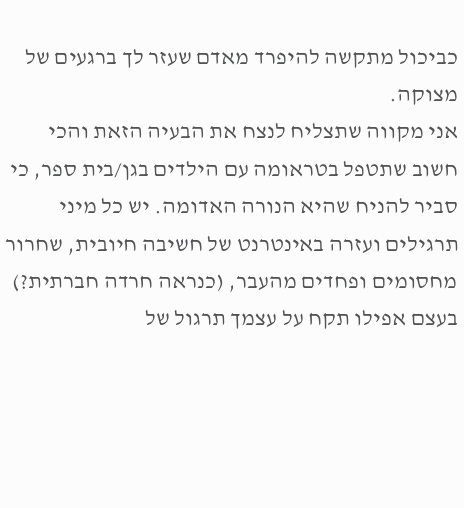כביכול מתקשה להיפרד מאדם שעזר לך ברגעים של מצוקה.
אני מקווה שתצליח לנצח את הבעיה הזאת והכי חשוב שתטפל בטראומה עם הילדים בגן/בית ספר, כי סביר להניח שהיא הנורה האדומה. יש כל מיני תרגילים ועזרה באינטרנט של חשיבה חיובית, שחרור מחסומים ופחדים מהעבר, (כנראה חרדה חברתית?) בעצם אפילו תקח על עצמך תרגול של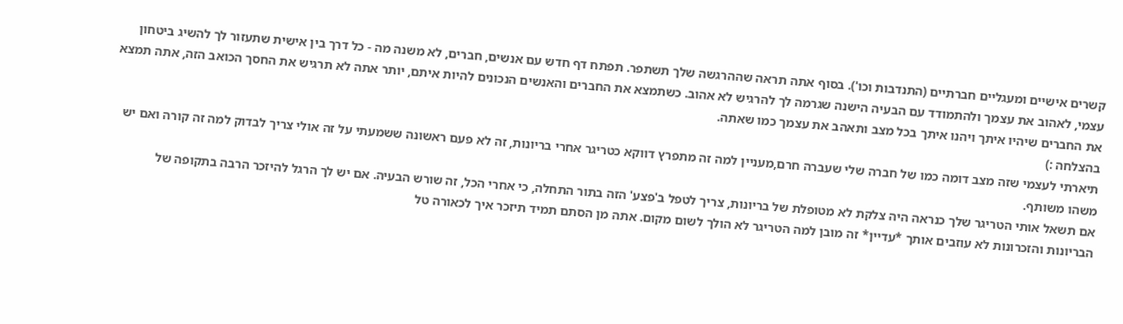קשרים אישיים ומעגליים חברתיים (התנדבות וכו'). בסוף אתה תראה שההרגשה שלך תשתפר. תפתח דף חדש עם אנשים, חברים, לא משנה מה - כל דרך בין אישית שתעזור לך להשיג ביטחון עצמי, לאהוב את עצמך ולהתמודד עם הבעיה הישנה שגרמה לך להרגיש לא אהוב. כשתמצא את החברים והאנשים הנכונים להיות איתם, יותר אתה לא תרגיש את החסך הכואב הזה, אתה תמצא את החברים שיהיו איתך ויהנו איתך בכל מצב ותאהב את עצמך כמו שאתה.
בהצלחה :)
תיארתי לעצמי שזה מצב דומה כמו של חברה שלי שעברה חרם,מעניין למה זה מתפרץ דווקא כטריגר אחרי בריונות, זה לא פעם ראשונה ששמעתי על זה אולי צריך לבדוק למה זה קורה ואם יש משהו משותף.
אם תשאל אותי הטריגר שלך כנראה היה צלקת לא מטופלת של בריונות, צריך לטפל ב'פצע' הזה בתור התחלה, כי אחרי הכל, זה שורש הבעיה. אם יש לך הרגל להיזכר הרבה בתקופה של הבריונות והזכרונות לא עוזבים אותך *עדיין* זה מובן למה הטריגר לא הולך לשום מקום. אתה מן הסתם תמיד תיזכר איך לכאורה טל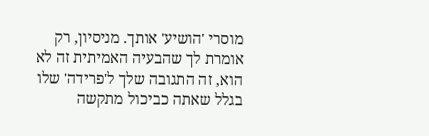מוסרי 'הושיע' אותך. מניסיון, רק אומרת לך שהבעיה האמיתית זה לא הוא, זה התגובה שלך ל'פרידה' שלו בגלל שאתה כביכול מתקשה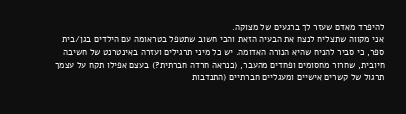להיפרד מאדם שעזר לך ברגעים של מצוקה.
אני מקווה שתצליח לנצח את הבעיה הזאת והכי חשוב שתטפל בטראומה עם הילדים בגן/בית ספר, כי סביר להניח שהיא הנורה האדומה. יש כל מיני תרגילים ועזרה באינטרנט של חשיבה חיובית, שחרור מחסומים ופחדים מהעבר, (כנראה חרדה חברתית?) בעצם אפילו תקח על עצמך תרגול של קשרים אישיים ומעגליים חברתיים (התנדבות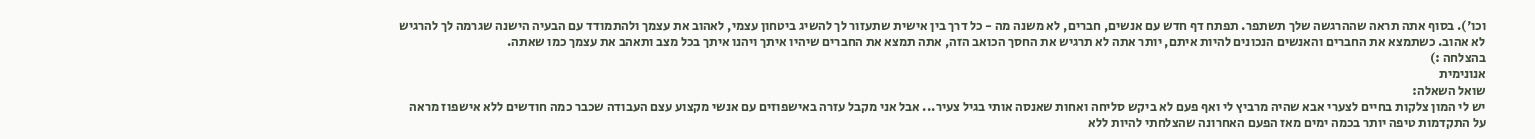וכו'). בסוף אתה תראה שההרגשה שלך תשתפר. תפתח דף חדש עם אנשים, חברים, לא משנה מה - כל דרך בין אישית שתעזור לך להשיג ביטחון עצמי, לאהוב את עצמך ולהתמודד עם הבעיה הישנה שגרמה לך להרגיש לא אהוב. כשתמצא את החברים והאנשים הנכונים להיות איתם, יותר אתה לא תרגיש את החסך הכואב הזה, אתה תמצא את החברים שיהיו איתך ויהנו איתך בכל מצב ותאהב את עצמך כמו שאתה.
בהצלחה :)
אנונימית
שואל השאלה:
יש לי המון צלקות בחיים לצערי אבא שהיה מרביץ לי ואף פעם לא ביקש סליחה ואחות שאנסה אותי בגיל צעיר... אבל אני מקבל עזרה באישפוזים עם אנשי מקצוע עצם העבודה שכבר כמה חודשים ללא אישפוז מראה על התקדמות טיפה יותר בכמה ימים מאז הפעם האחרונה שהצלחתי להיות ללא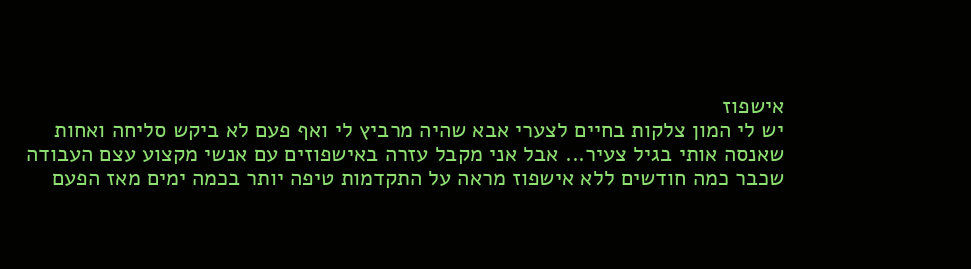אישפוז
יש לי המון צלקות בחיים לצערי אבא שהיה מרביץ לי ואף פעם לא ביקש סליחה ואחות שאנסה אותי בגיל צעיר... אבל אני מקבל עזרה באישפוזים עם אנשי מקצוע עצם העבודה שכבר כמה חודשים ללא אישפוז מראה על התקדמות טיפה יותר בכמה ימים מאז הפעם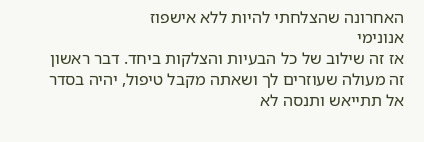האחרונה שהצלחתי להיות ללא אישפוז
אנונימי
אז זה שילוב של כל הבעיות והצלקות ביחד. דבר ראשון זה מעולה שעוזרים לך ושאתה מקבל טיפול, יהיה בסדר אל תתייאש ותנסה לא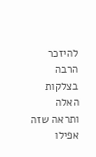להיזכר הרבה בצלקות האלה ותראה שזה אפילו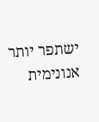ישתפר יותר
אנונימית